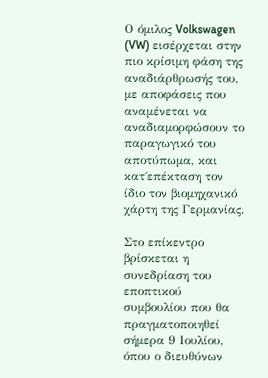Ο όμιλος Volkswagen (VW) εισέρχεται στην πιο κρίσιμη φάση της αναδιάρθρωσής του, με αποφάσεις που αναμένεται να αναδιαμορφώσουν το παραγωγικό του αποτύπωμα, και κατ΄επέκταση τον ίδιο τον βιομηχανικό χάρτη της Γερμανίας.

Στο επίκεντρο βρίσκεται η συνεδρίαση του εποπτικού συμβουλίου που θα πραγματοποιηθεί σήμερα 9 Ιουλίου, όπου ο διευθύνων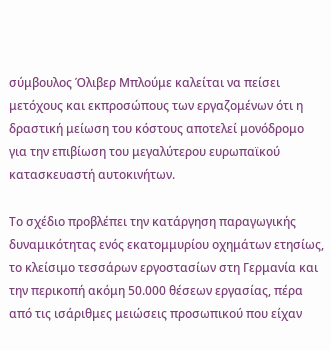σύμβουλος Όλιβερ Μπλούμε καλείται να πείσει μετόχους και εκπροσώπους των εργαζομένων ότι η δραστική μείωση του κόστους αποτελεί μονόδρομο για την επιβίωση του μεγαλύτερου ευρωπαϊκού κατασκευαστή αυτοκινήτων.

Το σχέδιο προβλέπει την κατάργηση παραγωγικής δυναμικότητας ενός εκατομμυρίου οχημάτων ετησίως, το κλείσιμο τεσσάρων εργοστασίων στη Γερμανία και την περικοπή ακόμη 50.000 θέσεων εργασίας, πέρα από τις ισάριθμες μειώσεις προσωπικού που είχαν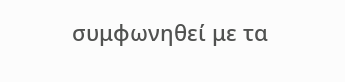συμφωνηθεί με τα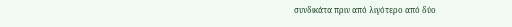συνδικάτα πριν από λιγότερο από δύο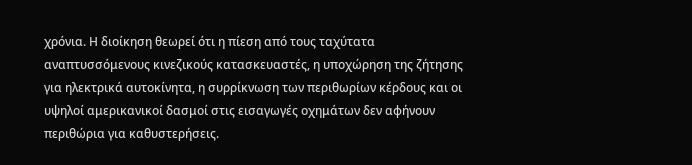χρόνια. Η διοίκηση θεωρεί ότι η πίεση από τους ταχύτατα αναπτυσσόμενους κινεζικούς κατασκευαστές, η υποχώρηση της ζήτησης για ηλεκτρικά αυτοκίνητα, η συρρίκνωση των περιθωρίων κέρδους και οι υψηλοί αμερικανικοί δασμοί στις εισαγωγές οχημάτων δεν αφήνουν περιθώρια για καθυστερήσεις.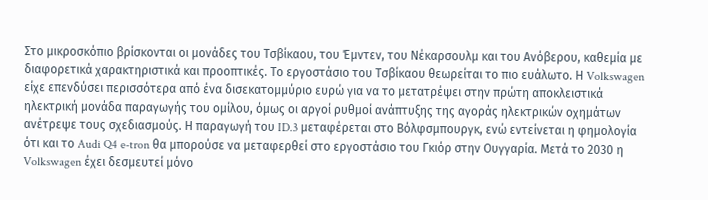Στο μικροσκόπιο βρίσκονται οι μονάδες του Τσβίκαου, του Έμντεν, του Νέκαρσουλμ και του Ανόβερου, καθεμία με διαφορετικά χαρακτηριστικά και προοπτικές. Το εργοστάσιο του Τσβίκαου θεωρείται το πιο ευάλωτο. Η Volkswagen είχε επενδύσει περισσότερα από ένα δισεκατομμύριο ευρώ για να το μετατρέψει στην πρώτη αποκλειστικά ηλεκτρική μονάδα παραγωγής του ομίλου, όμως οι αργοί ρυθμοί ανάπτυξης της αγοράς ηλεκτρικών οχημάτων ανέτρεψε τους σχεδιασμούς. Η παραγωγή του ID.3 μεταφέρεται στο Βόλφσμπουργκ, ενώ εντείνεται η φημολογία ότι και το Audi Q4 e-tron θα μπορούσε να μεταφερθεί στο εργοστάσιο του Γκιόρ στην Ουγγαρία. Μετά το 2030 η Volkswagen έχει δεσμευτεί μόνο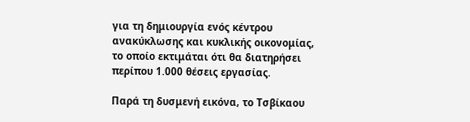για τη δημιουργία ενός κέντρου ανακύκλωσης και κυκλικής οικονομίας, το οποίο εκτιμάται ότι θα διατηρήσει περίπου 1.000 θέσεις εργασίας.

Παρά τη δυσμενή εικόνα, το Τσβίκαου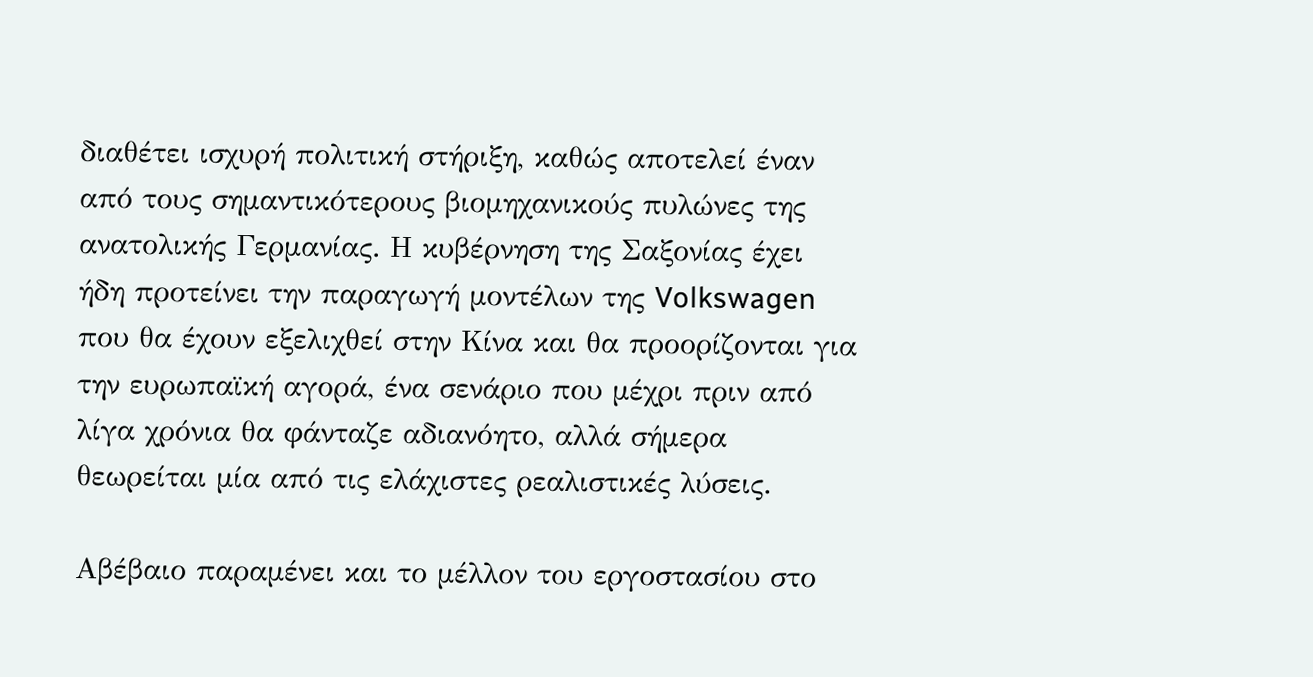διαθέτει ισχυρή πολιτική στήριξη, καθώς αποτελεί έναν από τους σημαντικότερους βιομηχανικούς πυλώνες της ανατολικής Γερμανίας. Η κυβέρνηση της Σαξονίας έχει ήδη προτείνει την παραγωγή μοντέλων της Volkswagen που θα έχουν εξελιχθεί στην Κίνα και θα προορίζονται για την ευρωπαϊκή αγορά, ένα σενάριο που μέχρι πριν από λίγα χρόνια θα φάνταζε αδιανόητο, αλλά σήμερα θεωρείται μία από τις ελάχιστες ρεαλιστικές λύσεις.

Αβέβαιο παραμένει και το μέλλον του εργοστασίου στο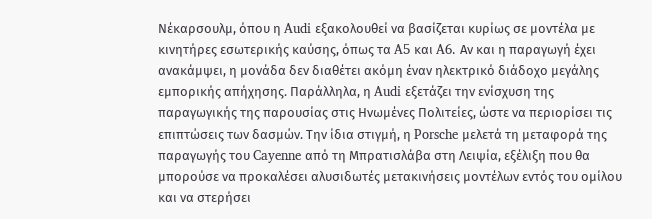Νέκαρσουλμ, όπου η Audi εξακολουθεί να βασίζεται κυρίως σε μοντέλα με κινητήρες εσωτερικής καύσης, όπως τα A5 και A6. Αν και η παραγωγή έχει ανακάμψει, η μονάδα δεν διαθέτει ακόμη έναν ηλεκτρικό διάδοχο μεγάλης εμπορικής απήχησης. Παράλληλα, η Audi εξετάζει την ενίσχυση της παραγωγικής της παρουσίας στις Ηνωμένες Πολιτείες, ώστε να περιορίσει τις επιπτώσεις των δασμών. Την ίδια στιγμή, η Porsche μελετά τη μεταφορά της παραγωγής του Cayenne από τη Μπρατισλάβα στη Λειψία, εξέλιξη που θα μπορούσε να προκαλέσει αλυσιδωτές μετακινήσεις μοντέλων εντός του ομίλου και να στερήσει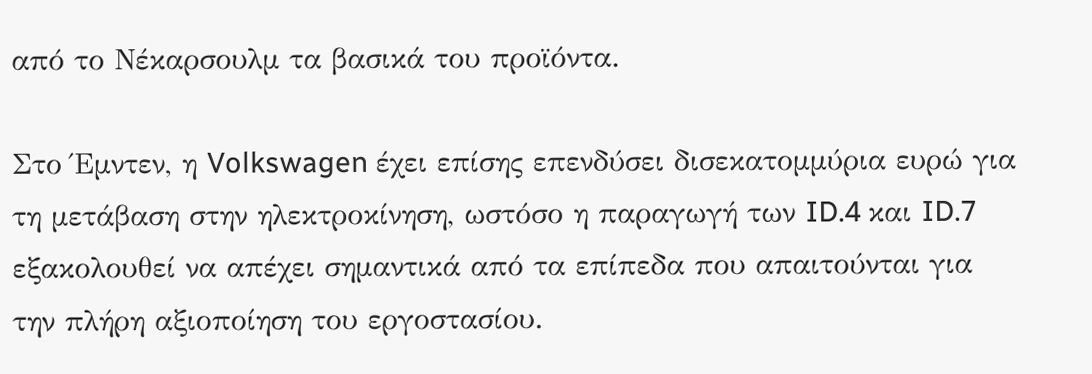από το Νέκαρσουλμ τα βασικά του προϊόντα.

Στο Έμντεν, η Volkswagen έχει επίσης επενδύσει δισεκατομμύρια ευρώ για τη μετάβαση στην ηλεκτροκίνηση, ωστόσο η παραγωγή των ID.4 και ID.7 εξακολουθεί να απέχει σημαντικά από τα επίπεδα που απαιτούνται για την πλήρη αξιοποίηση του εργοστασίου.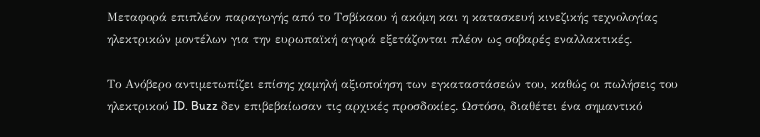Μεταφορά επιπλέον παραγωγής από το Τσβίκαου ή ακόμη και η κατασκευή κινεζικής τεχνολογίας ηλεκτρικών μοντέλων για την ευρωπαϊκή αγορά εξετάζονται πλέον ως σοβαρές εναλλακτικές.

Το Ανόβερο αντιμετωπίζει επίσης χαμηλή αξιοποίηση των εγκαταστάσεών του, καθώς οι πωλήσεις του ηλεκτρικού ID. Buzz δεν επιβεβαίωσαν τις αρχικές προσδοκίες. Ωστόσο, διαθέτει ένα σημαντικό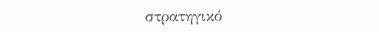στρατηγικό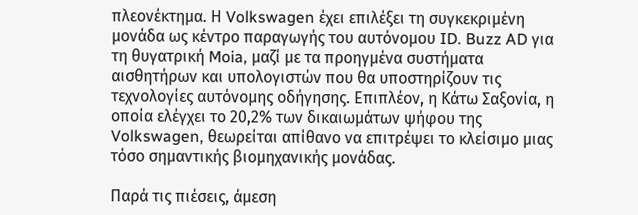πλεονέκτημα. Η Volkswagen έχει επιλέξει τη συγκεκριμένη μονάδα ως κέντρο παραγωγής του αυτόνομου ID. Buzz AD για τη θυγατρική Moia, μαζί με τα προηγμένα συστήματα αισθητήρων και υπολογιστών που θα υποστηρίζουν τις τεχνολογίες αυτόνομης οδήγησης. Επιπλέον, η Κάτω Σαξονία, η οποία ελέγχει το 20,2% των δικαιωμάτων ψήφου της Volkswagen, θεωρείται απίθανο να επιτρέψει το κλείσιμο μιας τόσο σημαντικής βιομηχανικής μονάδας.

Παρά τις πιέσεις, άμεση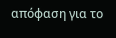απόφαση για το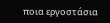ποια εργοστάσια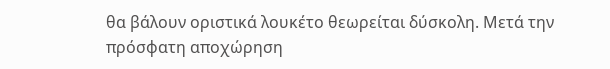θα βάλουν οριστικά λουκέτο θεωρείται δύσκολη. Μετά την πρόσφατη αποχώρηση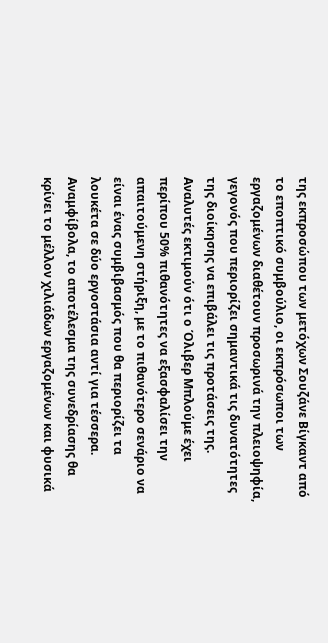της εκπροσώπου των μετόχων Σουζάνε Βίγκαντ από το εποπτικό συμβούλιο, οι εκπρόσωποι των εργαζομένων διαθέτουν προσωρινά την πλειοψηφία, γεγονός που περιορίζει σημαντικά τις δυνατότητες της διοίκησης να επιβάλει τις προτάσεις της. Αναλυτές εκτιμούν ότι ο Όλιβερ Μπλούμε έχει περίπου 50% πιθανότητες να εξασφαλίσει την απαιτούμενη στήριξη, με το πιθανότερο σενάριο να είναι ένας συμβιβασμός που θα περιορίζει τα λουκέτα σε δύο εργοστάσια αντί για τέσσερα. Αναμφίβολα, το αποτέλεσμα της συνεδρίασης θα κρίνει το μέλλον χιλιάδων εργαζομένων και φυσικά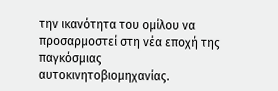την ικανότητα του ομίλου να προσαρμοστεί στη νέα εποχή της παγκόσμιας αυτοκινητοβιομηχανίας.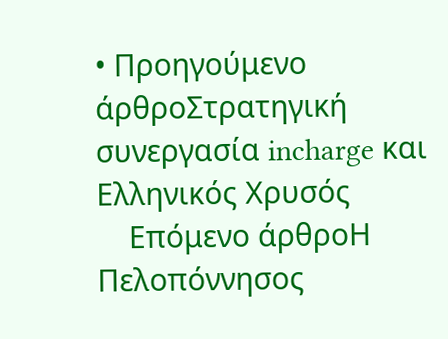• Προηγούμενο άρθροΣτρατηγική συνεργασία incharge και Ελληνικός Χρυσός
    Επόμενο άρθροΗ Πελοπόννησος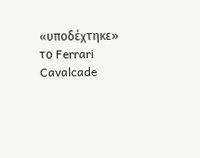«υποδέχτηκε» το Ferrari Cavalcade